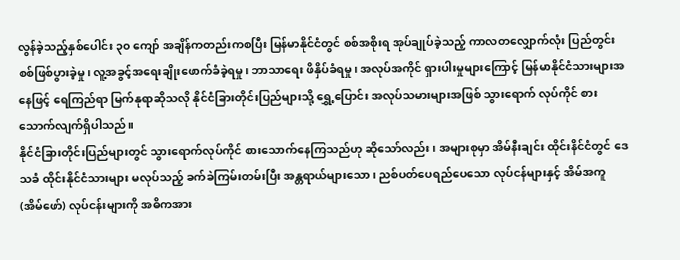လွန်ခဲ့သည့်နှစ်ပေါင်း ၃၀ ကျော် အချိန်ကတည်းကစပြီး မြန်မာနိုင်ငံတွင် စစ်အစိုးရ အုပ်ချုပ်ခဲ့သည့် ကာလတလျှောက်လုံး ပြည်တွင်းစစ်ဖြစ်ပွားခဲ့မှု၊ လူ့အခွင့်အရေးချိုးဖောက်ခံခဲ့ရမှု၊ ဘာသာရေး ဖိနှိပ်ခံရမှု၊ အလုပ်အကိုင် ရှားပါးမှုများကြောင့် မြန်မာနိုင်ငံသားများအနေဖြင့် ရေကြည်ရာ မြက်နုရာဆိုသလို နိုင်ငံခြားတိုင်းပြည်များသို့ ရွှေ့ပြောင်း အလုပ်သမားများအဖြစ် သွားရောက် လုပ်ကိုင် စားသောက်လျက်ရှိပါသည်။
နိုင်ငံခြားတိုင်းပြည်များတွင် သွားရောက်လုပ်ကိုင် စားသောက်နေကြသည်ဟု ဆိုသော်လည်း၊ အများစုမှာ အိမ်နီးချင်း ထိုင်းနိင်ငံတွင် ဒေသခံ ထိုင်းနိုင်ငံသားများ မလုပ်သည့် ခက်ခဲကြမ်းတမ်းပြီး အန္တရာယ်များသော၊ ညစ်ပတ်ပေရည်ပေသော လုပ်ငန်များနှင့် အိမ်အကူ (အိမ်ဖော်) လုပ်ငန်းများကို အဓိကအား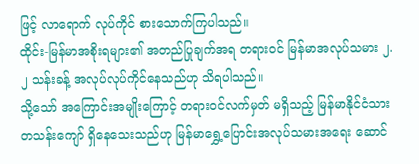ဖြင့် လာရောက် လုပ်ကိုင် စားသောက်ကြပါသည်။
ထိုင်း-မြန်မာအစိုးရများ၏ အတည်ပြုချက်အရ တရားဝင် မြန်မာအလုပ်သမား ၂.၂ သန်းခန့် အလုပ်လုပ်ကိုင်နေသည်ဟု သိရပါသည်။
သို့သော် အကြောင်းအမျိုးကြောင့် တရားဝင်လက်မှတ် မရှိသည့် မြန်မာနိုင်ငံသား တသန်းကျော် ရှိနေသေးသည်ဟု မြန်မာရွှေ့ပြောင်းအလုပ်သမားအရေး ဆောင်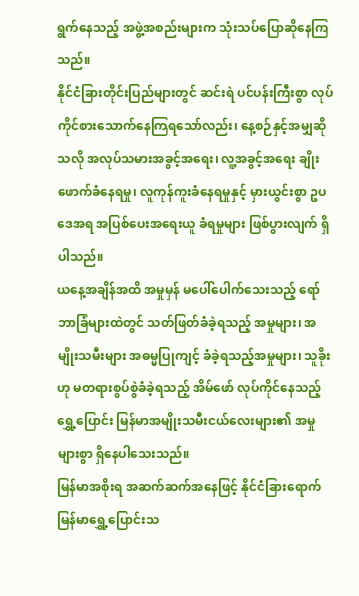ရွက်နေသည့် အဖွဲ့အစည်းများက သုံးသပ်ပြောဆိုနေကြသည်။
နိုင်ငံခြားတိုင်းပြည်များတွင် ဆင်းရဲ ပင်ပန်းကြီးစွာ လုပ်ကိုင်စားသောက်နေကြရသော်လည်း၊ နေ့စဉ်နှင့်အမျှဆိုသလို အလုပ်သမားအခွင့်အရေး၊ လူ့အခွင့်အရေး ချိုးဖောက်ခံနေရမှု၊ လူကုန်ကူးခံနေရမှုနှင့် မှားယွင်းစွာ ဥပဒေအရ အပြစ်ပေးအရေးယူ ခံရမှုများ ဖြစ်ပွားလျက် ရှိပါသည်။
ယနေ့အချိန်အထိ အမှုမှန် မပေါ်ပေါက်သေးသည့် ရော်ဘာခြံများထဲတွင် သတ်ဖြတ်ခံခဲ့ရသည့် အမှုများ၊ အမျိုးသမီးများ အဓမ္မပြုကျင့် ခံခဲ့ရသည့်အမှုများ၊ သူခိုးဟု မတရားစွပ်စွဲခံခဲ့ရသည့် အိမ်ဖော် လုပ်ကိုင်နေသည့် ရွှေ့ပြောင်း မြန်မာအမျိုးသမီးငယ်လေးများ၏ အမှုများစွာ ရှိနေပါသေးသည်။
မြန်မာအစိုးရ အဆက်ဆက်အနေဖြင့် နိုင်ငံခြားရောက် မြန်မာရွှေ့ပြောင်းသ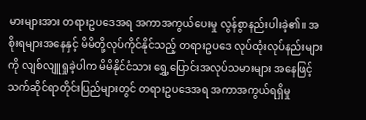မားများအား တရားဥပဒေအရ အကာအကွယ်ပေးမှု လွန်စွာနည်းပါးခဲ့၏။ အစိုးရများအနေနှင့် မိမိတို့လုပ်ကိုင်နိုင်သည့် တရားဥပဒေ လုပ်ထုံးလုပ်နည်းများကို လျစ်လျူရှုခဲ့ပါက မိမိနိုင်ငံသား ရွှေ့ပြောင်းအလုပ်သမားများ အနေဖြင့် သက်ဆိုင်ရာတိုင်းပြည်များတွင် တရားဥပဒေအရ အကာအကွယ်ရရှိမှု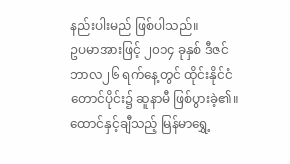နည်းပါးမည် ဖြစ်ပါသည်။
ဥပမာအားဖြင့် ၂၀၁၄ ခုနှစ် ဒီဇင်ဘာလ၂၆ ရက်နေ့တွင် ထိုင်းနိုင်ငံတောင်ပိုင်း၌ ဆူနာမီ ဖြစ်ပွားခဲ့၏။ ထောင်နှင့်ချီသည့် မြန်မာရွှေ့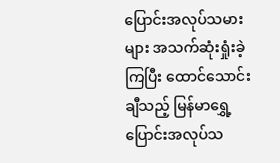ပြောင်းအလုပ်သမားများ အသက်ဆုံးရှုံးခဲ့ကြပြီး ထောင်သောင်းချီသည့် မြန်မာရွှေ့ပြောင်းအလုပ်သ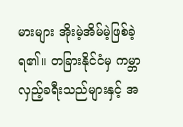မားများ အိုးမဲ့အိမ်မဲ့ဖြစ်ခဲ့ရ၏။ တခြားနိုင်ငံမှ ကမ္ဘာလှည့်ခရီးသည်များနှင့် အ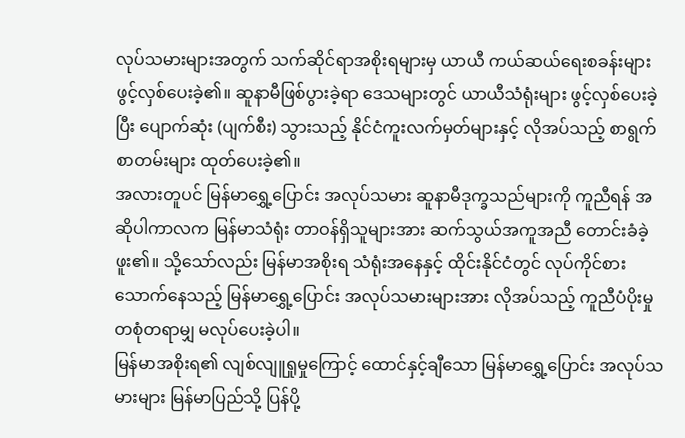လုပ်သမားများအတွက် သက်ဆိုင်ရာအစိုးရများမှ ယာယီ ကယ်ဆယ်ရေးစခန်းများ ဖွင့်လှစ်ပေးခဲ့၏။ ဆူနာမီဖြစ်ပွားခဲ့ရာ ဒေသများတွင် ယာယီသံရုံးများ ဖွင့်လှစ်ပေးခဲ့ပြီး ပျောက်ဆုံး (ပျက်စီး) သွားသည့် နိုင်ငံကူးလက်မှတ်များနှင့် လိုအပ်သည့် စာရွက်စာတမ်းများ ထုတ်ပေးခဲ့၏။
အလားတူပင် မြန်မာရွှေ့ပြောင်း အလုပ်သမား ဆူနာမီဒုက္ခသည်များကို ကူညီရန် အဆိုပါကာလက မြန်မာသံရုံး တာဝန်ရှိသူများအား ဆက်သွယ်အကူအညီ တောင်းခံခဲ့ဖူး၏။ သို့သော်လည်း မြန်မာအစိုးရ သံရုံးအနေနှင့် ထိုင်းနိုင်ငံတွင် လုပ်ကိုင်စားသောက်နေသည့် မြန်မာရွှေ့ပြောင်း အလုပ်သမားများအား လိုအပ်သည့် ကူညီပံပိုးမှု တစုံတရာမျှ မလုပ်ပေးခဲ့ပါ။
မြန်မာအစိုးရ၏ လျစ်လျူရှုမှုကြောင့် ထောင်နှင့်ချီသော မြန်မာရွှေ့ပြောင်း အလုပ်သမားများ မြန်မာပြည်သို့ ပြန်ပို့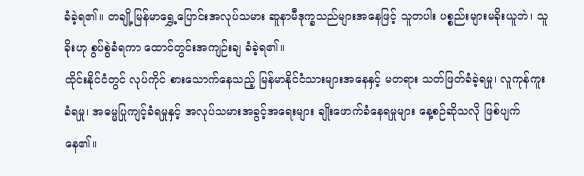ခံခဲ့ရ၏။ တချို့မြန်မာရွှေ့ပြောင်းအလုပ်သမား ဆူနာမီဒုက္ခသည်များအနေဖြင့် သူတပါး ပစ္စည်းများမခိုးယူဘဲ၊ သူခိုးဟု စွပ်စွဲခံရကာ ထောင်တွင်းအကျဉ်းချ ခံခဲ့ရ၏။
ထိုင်းနိုင်ငံတွင် လုပ်ကိုင် စားသောက်နေသည့် မြန်မာနိုင်ငံသားများအနေနှင့် မတရား သတ်ဖြတ်ခံခဲ့ရမှု၊ လူကုန်ကူးခံရမှု၊ အဓမ္မပြုကျင့်ခံရမှုနှင့် အလုပ်သမားအခွင့်အရေးများ ချိုးဖောက်ခံနေရမှုများ နေ့စဉ်ဆိုသလို ဖြစ်ပျက်နေ၏။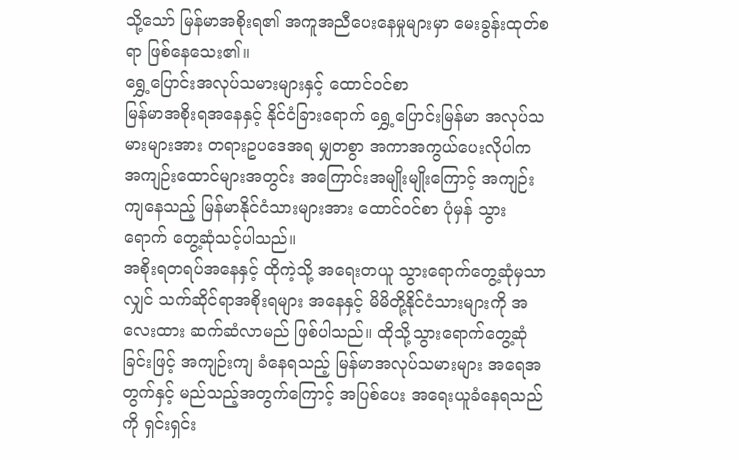သို့သော် မြန်မာအစိုးရ၏ အကူအညီပေးနေမှုများမှာ မေးခွန်းထုတ်စရာ ဖြစ်နေသေး၏။
ရွှေ့ပြောင်းအလုပ်သမားများနှင့် ထောင်ဝင်စာ
မြန်မာအစိုးရအနေနှင့် နိုင်ငံခြားရောက် ရွှေ့ပြောင်းမြန်မာ အလုပ်သမားများအား တရားဥပဒေအရ မျှတစွာ အကာအကွယ်ပေးလိုပါက အကျဉ်းထောင်များအတွင်း အကြောင်းအမျိုးမျိုးကြောင့် အကျဉ်းကျနေသည့် မြန်မာနိုင်ငံသားများအား ထောင်ဝင်စာ ပုံမှန် သွားရောက် တွေ့ဆုံသင့်ပါသည်။
အစိုးရတရပ်အနေနှင့် ထိုကဲ့သို့ အရေးတယူ သွားရောက်တွေ့ဆုံမှသာလျှင် သက်ဆိုင်ရာအစိုးရများ အနေနှင့် မိမိတို့နိုင်ငံသားများကို အလေးထား ဆက်ဆံလာမည် ဖြစ်ပါသည်။ ထိုသို့သွားရောက်တွေ့ဆုံခြင်းဖြင့် အကျဉ်းကျ ခံနေရသည့် မြန်မာအလုပ်သမားများ အရေအတွက်နှင့် မည်သည့်အတွက်ကြောင့် အပြစ်ပေး အရေးယူခံနေရသည်ကို ရှင်းရှင်း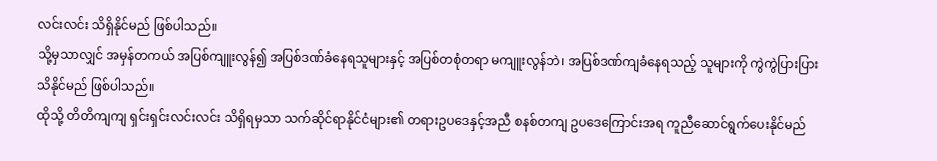လင်းလင်း သိရှိနိုင်မည် ဖြစ်ပါသည်။
သို့မှသာလျှင် အမှန်တကယ် အပြစ်ကျူးလွန်၍ အပြစ်ဒဏ်ခံနေရသူများနှင့် အပြစ်တစုံတရာ မကျူးလွန်ဘဲ၊ အပြစ်ဒဏ်ကျခံနေရသည့် သူများကို ကွဲကွဲပြားပြား သိနိုင်မည် ဖြစ်ပါသည်။
ထိုသို့ တိတိကျကျ ရှင်းရှင်းလင်းလင်း သိရှိရမှသာ သက်ဆိုင်ရာနိုင်ငံများ၏ တရားဥပဒေနှင့်အညီ စနစ်တကျ ဥပဒေကြောင်းအရ ကူညီဆောင်ရွက်ပေးနိုင်မည်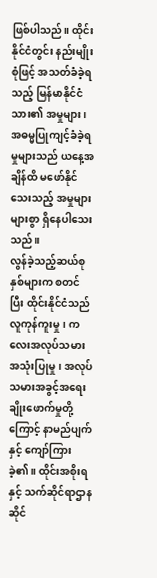ဖြစ်ပါသည်။ ထိုင်းနိုင်ငံတွင်း နည်းမျိုးစုံဖြင့် အသတ်ခံခဲ့ရသည့် မြန်မာနိုင်ငံသား၏ အမှုများ၊ အဓမ္မပြုကျင့်ခံခဲ့ရမှုများသည် ယနေ့အချိန်ထိ မဖော်နိုင်သေးသည့် အမှုများ များစွာ ရှိနေပါသေးသည်။
လွန်ခဲ့သည့်ဆယ်စုနှစ်များက စတင်ပြီး ထိုင်းနိုင်ငံသည် လူကုန်ကူးမှု၊ ကလေးအလုပ်သမား အသုံးပြုမှု၊ အလုပ်သမားအခွင့်အရေး ချိုးဖောက်မှုတို့ကြောင့် နာမည်ပျက်နှင့် ကျော်ကြားခဲ့၏။ ထိုင်းအစိုးရနှင့် သက်ဆိုင်ရာဌာနဆိုင်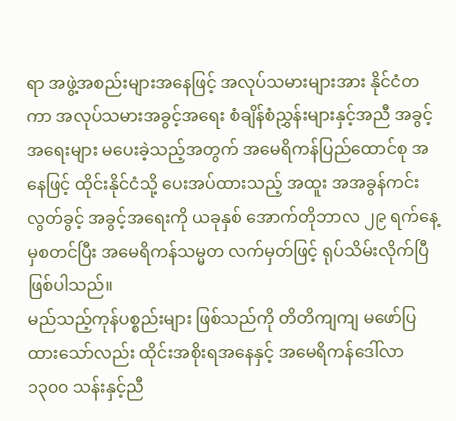ရာ အဖွဲ့အစည်းများအနေဖြင့် အလုပ်သမားများအား နိုင်ငံတကာ အလုပ်သမားအခွင့်အရေး စံချိန်စံညွှန်းများနှင့်အညီ အခွင့်အရေးများ မပေးခဲ့သည့်အတွက် အမေရိကန်ပြည်ထောင်စု အနေဖြင့် ထိုင်းနိုင်ငံသို့ ပေးအပ်ထားသည့် အထူး အအခွန်ကင်းလွတ်ခွင့် အခွင့်အရေးကို ယခုနှစ် အောက်တိုဘာလ ၂၉ ရက်နေ့မှစတင်ပြီး အမေရိကန်သမ္မတ လက်မှတ်ဖြင့် ရုပ်သိမ်းလိုက်ပြီ ဖြစ်ပါသည်။
မည်သည့်ကုန်ပစ္စည်းများ ဖြစ်သည်ကို တိတိကျကျ မဖော်ပြထားသော်လည်း ထိုင်းအစိုးရအနေနှင့် အမေရိကန်ဒေါ်လာ ၁၃၀၀ သန်းနှင့်ညီ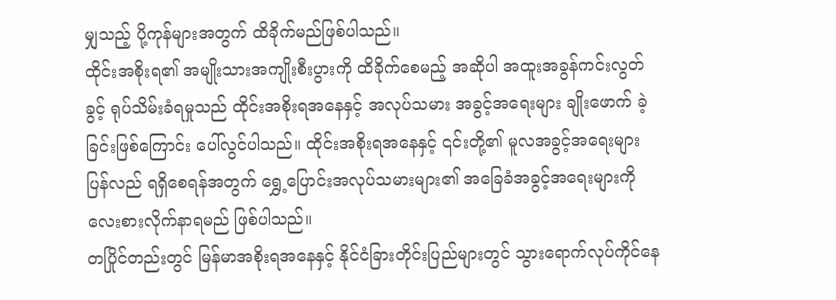မျှသည့် ပို့ကုန်များအတွက် ထိခိုက်မည်ဖြစ်ပါသည်။
ထိုင်းအစိုးရ၏ အမျိုးသားအကျိုးစီးပွားကို ထိခိုက်စေမည့် အဆိုပါ အထူးအခွန်ကင်းလွတ်ခွင့် ရုပ်သိမ်းခံရမှုသည် ထိုင်းအစိုးရအနေနှင့် အလုပ်သမား အခွင့်အရေးများ ချိုးဖောက် ခဲ့ခြင်းဖြစ်ကြောင်း ပေါ်လွင်ပါသည်။ ထိုင်းအစိုးရအနေနှင့် ၎င်းတို့၏ မူလအခွင့်အရေးများ ပြန်လည် ရရှိစေရန်အတွက် ရွှေ့ပြောင်းအလုပ်သမားများ၏ အခြေခံအခွင့်အရေးများကို လေးစားလိုက်နာရမည် ဖြစ်ပါသည်။
တပြိုင်တည်းတွင် မြန်မာအစိုးရအနေနှင့် နိုင်ငံခြားတိုင်းပြည်များတွင် သွားရောက်လုပ်ကိုင်နေ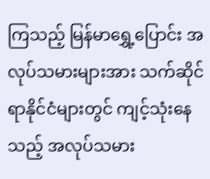ကြသည့် မြန်မာရွှေ့ပြောင်း အလုပ်သမားများအား သက်ဆိုင်ရာနိုင်ငံများတွင် ကျင့်သုံးနေသည့် အလုပ်သမား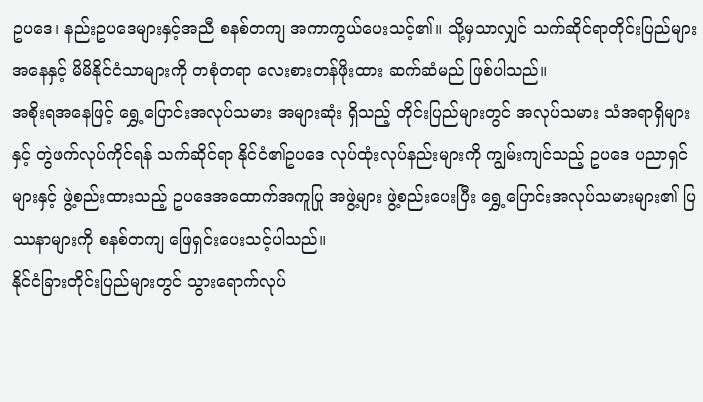ဥပဒေ၊ နည်းဥပဒေများနှင့်အညီ စနစ်တကျ အကာကွယ်ပေးသင့်၏။ သို့မှသာလျှင် သက်ဆိုင်ရာတိုင်းပြည်များအနေနှင့် မိမိနိုင်ငံသာများကို တစုံတရာ လေးစားတန်ဖိုးထား ဆက်ဆံမည် ဖြစ်ပါသည်။
အစိုးရအနေဖြင့် ရွှေ့ပြောင်းအလုပ်သမား အများဆုံး ရှိသည့် တိုင်းပြည်များတွင် အလုပ်သမား သံအရာရှိများနှင့် တွဲဖက်လုပ်ကိုင်ရန် သက်ဆိုင်ရာ နိုင်ငံ၏ဥပဒေ လုပ်ထုံးလုပ်နည်းများကို ကျွမ်းကျင်သည့် ဥပဒေ ပညာရှင်များနှင့် ဖွဲ့စည်းထားသည့် ဥပဒေအထောက်အကူပြု အဖွဲ့များ ဖွဲ့စည်းပေးပြီး ရွှေ့ပြောင်းအလုပ်သမားများ၏ ပြဿနာများကို စနစ်တကျ ဖြေရှင်းပေးသင့်ပါသည်။
နိုင်ငံခြားတိုင်းပြည်များတွင် သွားရောက်လုပ်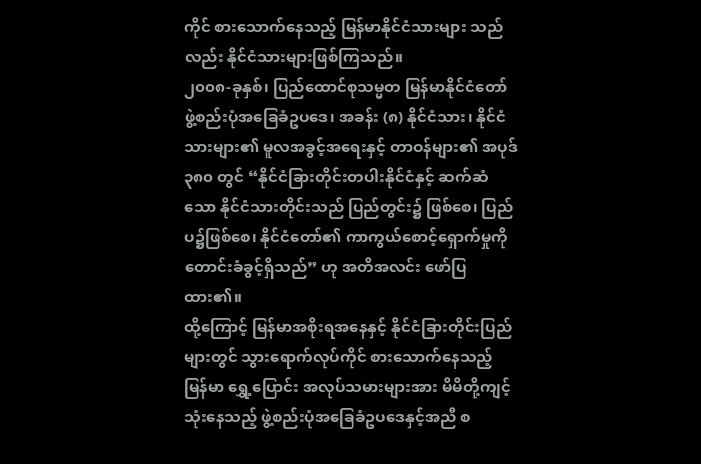ကိုင် စားသောက်နေသည့် မြန်မာနိုင်ငံသားများ သည်လည်း နိုင်ငံသားများဖြစ်ကြသည်။
၂၀၀၈-ခုနှစ်၊ ပြည်ထောင်စုသမ္မတ မြန်မာနိုင်ငံတော် ဖွဲ့စည်းပုံအခြေခံဥပဒေ၊ အခန်း (၈) နိုင်ငံသား၊ နိုင်ငံသားများ၏ မူလအခွင့်အရေးနှင့် တာဝန်များ၏ အပုဒ် ၃၈၀ တွင် “နိုင်ငံခြားတိုင်းတပါးနိုင်ငံနှင့် ဆက်ဆံသော နိုင်ငံသားတိုင်းသည် ပြည်တွင်း၌ ဖြစ်စေ၊ ပြည်ပ၌ဖြစ်စေ၊ နိုင်ငံတော်၏ ကာကွယ်စောင့်ရှောက်မှုကို တောင်းခံခွင့်ရှိသည်” ဟု အတိအလင်း ဖော်ပြထား၏။
ထို့ကြောင့် မြန်မာအစိုးရအနေနှင့် နိုင်ငံခြားတိုင်းပြည်များတွင် သွားရောက်လုပ်ကိုင် စားသောက်နေသည့် မြန်မာ ရွှေ့ပြောင်း အလုပ်သမားများအား မိမိတို့ကျင့်သုံးနေသည့် ဖွဲ့စည်းပုံအခြေခံဥပဒေနှင့်အညီ စ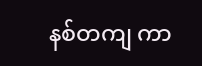နစ်တကျ ကာ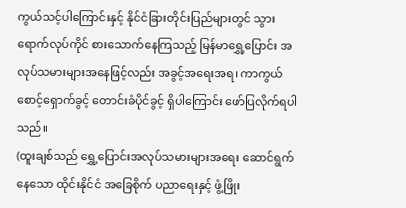ကွယ်သင့်ပါကြောင်းနှင့် နိုင်ငံခြားတိုင်းပြည်များတွင် သွားရောက်လုပ်ကိုင် စားသောက်နေကြသည့် မြန်မာရွှေ့ပြောင်း အလုပ်သမားများအနေဖြင့်လည်း အခွင့်အရေးအရ၊ ကာကွယ်စောင့်ရှောက်ခွင့် တောင်းခံပိုင်ခွင့် ရှိပါကြောင်း ဖော်ပြလိုက်ရပါသည်။
(ထူးချစ်သည် ရွှေ့ပြောင်းအလုပ်သမားများအရေး ဆောင်ရွက်နေသော ထိုင်းနိုင်ငံ အခြေစိုက် ပညာရေးနှင့် ဖွံ့ဖြိုး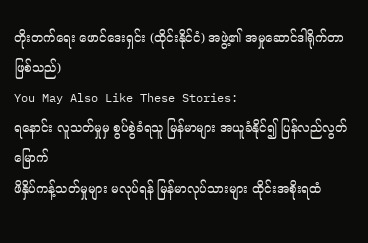တိုးတက်ရေး ဖောင်ဒေးရှင်း (ထိုင်းနိုင်ငံ) အဖွဲ့၏ အမှုဆောင်ဒါရိုက်တာ ဖြစ်သည်)
You May Also Like These Stories:
ရနောင်း လူသတ်မှုမှ စွပ်စွဲခံရသူ မြန်မာများ အယူခံနိုင်၍ ပြန်လည်လွတ်မြောက်
ဖိနှိပ်ကန့်သတ်မှုများ မလုပ်ရန် မြန်မာလုပ်သားများ ထိုင်းအစိုးရထံ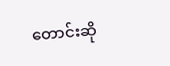တောင်းဆို